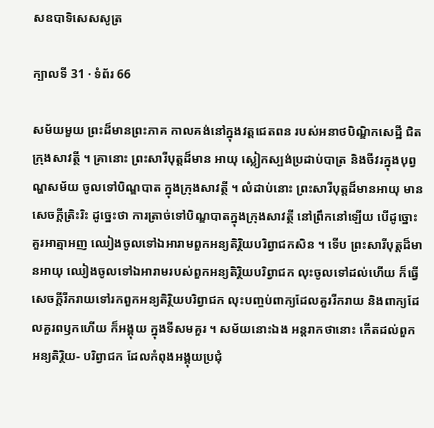សឧបាទិសេសសូត្រ

ក្បាលទី 31 · ទំព័រ 66

សម័យមួយ ព្រះដ៏មានព្រះភាគ កាលគង់នៅក្នុងវត្តជេតពន របស់អនាថបិណ្ឌិកសេដ្ឋី ជិតក្រុងសាវត្ថី ។ គ្រានោះ ព្រះសារីបុត្តដ៏មាន អាយុ ស្លៀកស្បង់ប្រដាប់បាត្រ និងចីវរក្នុងបុព្វណ្ហសម័យ ចូលទៅបិណ្ឌបាត ក្នុងក្រុងសាវត្ថី ។ លំដាប់នោះ ព្រះសារីបុត្តដ៏មានអាយុ មានសេចក្តីត្រិះរិះ ដូច្នេះថា ការត្រាច់ទៅបិណ្ឌបាតក្នុងក្រុងសាវត្ថី នៅព្រឹកនៅឡើយ បើដូច្នោះ គួរអាត្មាអញ ឈៀងចូលទៅឯអារាមពួកអន្យតិរ្ថិយបរិព្វាជកសិន ។ ទើប ព្រះសារីបុត្តដ៏មានអាយុ ឈៀងចូលទៅឯអារាមរបស់ពួកអន្យតិរ្ថិយបរិព្វាជក លុះចូលទៅដល់ហើយ ក៏ធ្វើសេចក្តីរីករាយទៅរកពួកអន្យតិរ្ថិយបរិព្វាជក លុះបញ្ចប់ពាក្យដែលគួររីករាយ និងពាក្យដែលគួរពឫកហើយ ក៏អង្គុយ ក្នុងទីសមគួរ ។ សម័យនោះឯង អន្តរាកថានោះ កើតដល់ពួកអន្យតិរ្ថិយ- បរិព្វាជក ដែលកំពុងអង្គុយប្រជុំ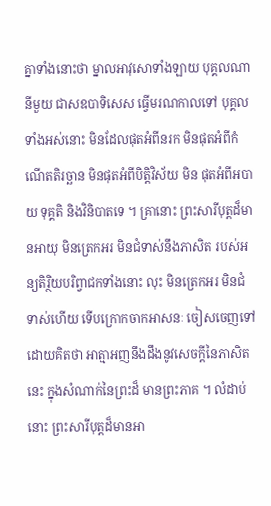គ្នាទាំងនោះថា ម្នាលអាវុសោទាំងឡាយ បុគ្គលណានីមួយ ជាសឧបាទិសេស ធ្វើមរណកាលទៅ បុគ្គលទាំងអស់នោះ មិនដែលផុតអំពីនរក មិនផុតអំពីកំណើតតិរច្ឆាន មិនផុតអំពីបិត្តិវិស័យ មិន ផុតអំពីអបាយ ទុគ្គតិ និងវិនិបាតទេ ។ គ្រានោះ ព្រះសារីបុត្តដ៏មានអាយុ មិនត្រេកអរ មិនជំទាស់នឹងភាសិត របស់អន្យតិរ្ថិយបរិព្វាជកទាំងនោះ លុះ មិនត្រេកអរ មិនជំទាស់ហើយ ទើបក្រោកចាកអាសនៈ ចៀសចេញទៅ ដោយគិតថា អាត្មាអញនឹងដឹងនូវសេចក្តីនៃភាសិតនេះ ក្នុងសំណាក់នៃព្រះដ៏ មានព្រះភាគ ។ លំដាប់នោះ ព្រះសារីបុត្តដ៏មានអា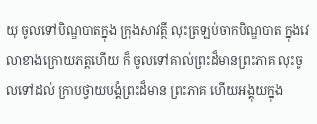យុ ចូលទៅបិណ្ឌបាតក្នុង ក្រុងសាវត្ថី លុះត្រឡប់ចាកបិណ្ឌបាត ក្នុងវេលាខាងក្រោយភត្តហើយ ក៏ ចូលទៅគាល់ព្រះដ៏មានព្រះភាគ លុះចូលទៅដល់ ក្រាបថ្វាយបង្គំព្រះដ៏មាន ព្រះភាគ ហើយអង្គុយក្នុង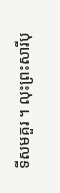ទីសមគួរ ។ លុះព្រះសារីបុ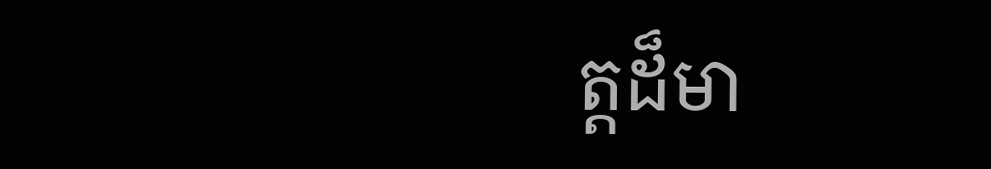ត្តដ៏មា